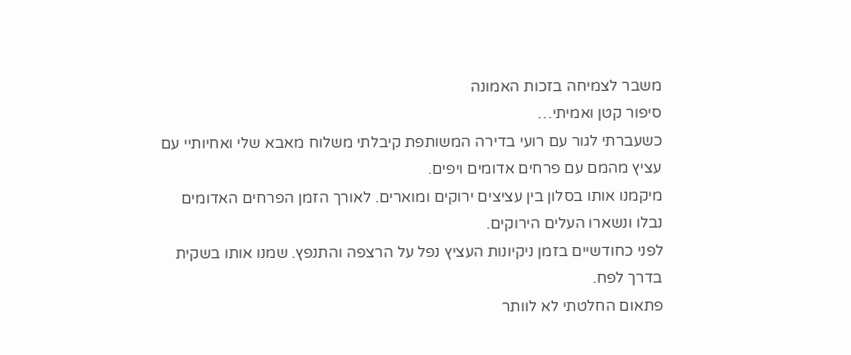משבר לצמיחה בזכות האמונה
סיפור קטן ואמיתי…
כשעברתי לגור עם רועי בדירה המשותפת קיבלתי משלוח מאבא שלי ואחיותיי עם עציץ מהמם עם פרחים אדומים ויפים.
מיקמנו אותו בסלון בין עציצים ירוקים ומוארים. לאורך הזמן הפרחים האדומים נבלו ונשארו העלים הירוקים.
לפני כחודשיים בזמן ניקיונות העציץ נפל על הרצפה והתנפץ. שמנו אותו בשקית בדרך לפח.
פתאום החלטתי לא לוותר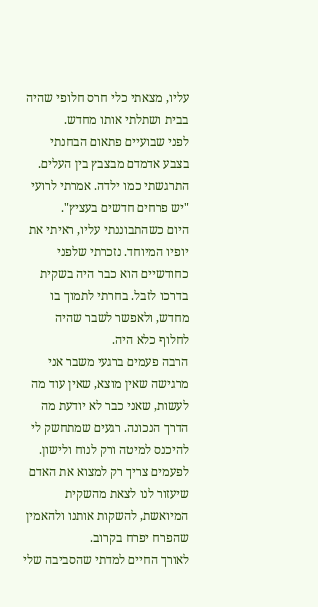עליו, מצאתי כלי חרס חלופי שהיה בבית ושתלתי אותו מחדש.
לפני שבועיים פתאום הבחנתי בצבע אדמדם מבצבץ בין העלים. התרגשתי כמו ילדה. אמרתי לרועי "יש פרחים חדשים בעציץ".
היום כשהתבוננתי עליו, ראיתי את יופיו המיוחד. נזכרתי שלפני כחודשיים הוא כבר היה בשקית בדרכו לזבל. בחרתי לתמוך בו מחדש, ולאפשר לשבר שהיה לחלוף כלא היה.
הרבה פעמים ברגעי משבר אני מרגישה שאין מוצא, שאין עוד מה לעשות, שאני כבר לא יודעת מה הדרך הנכונה. רגעים שמתחשק לי להיכנס למיטה ורק לנוח ולישון. לפעמים צריך רק למצוא את האדם שיעזור לנו לצאת מהשקית המיואשת, להשקות אותנו ולהאמין שהפרח יפרח בקרוב.
לאורך החיים למדתי שהסביבה שלי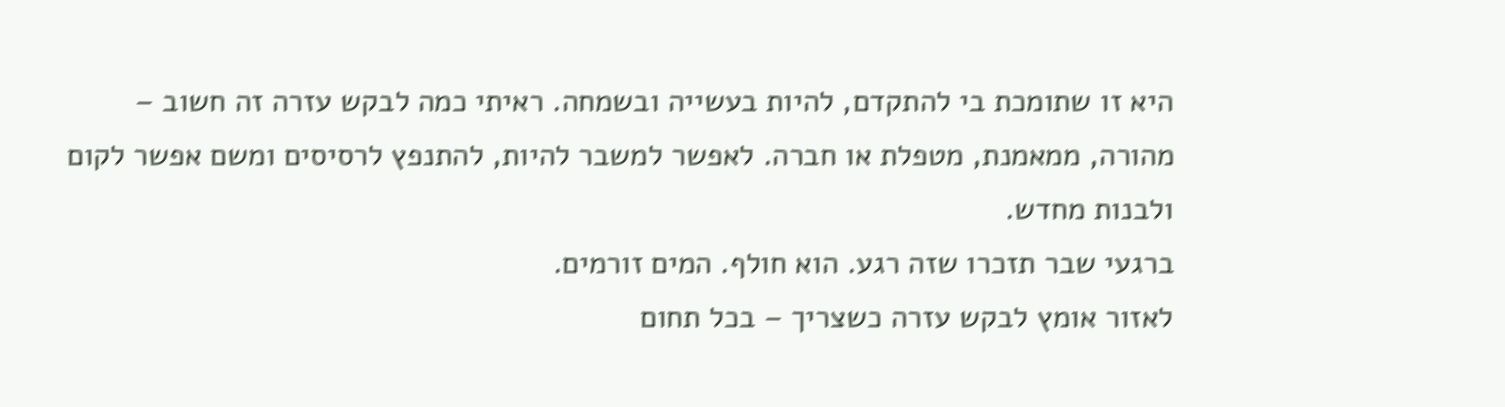היא זו שתומכת בי להתקדם, להיות בעשייה ובשמחה. ראיתי כמה לבקש עזרה זה חשוב – מהורה, ממאמנת, מטפלת או חברה. לאפשר למשבר להיות, להתנפץ לרסיסים ומשם אפשר לקום ולבנות מחדש.
ברגעי שבר תזכרו שזה רגע. הוא חולף. המים זורמים.
לאזור אומץ לבקש עזרה כשצריך – בכל תחום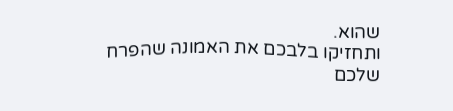שהוא.
ותחזיקו בלבכם את האמונה שהפרח שלכם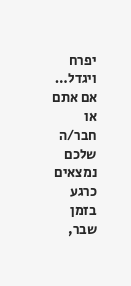יפרח ויגדל…
אם אתם או חבר/ה שלכם נמצאים כרגע בזמן שבר,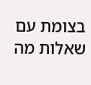בצומת עם שאלות מה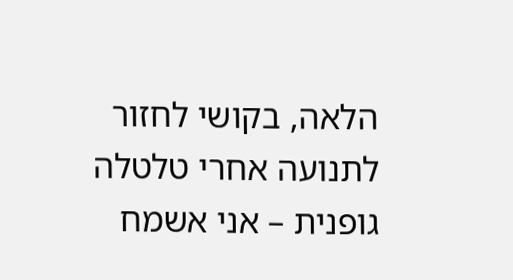הלאה, בקושי לחזור לתנועה אחרי טלטלה גופנית – אני אשמח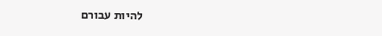להיות עבורם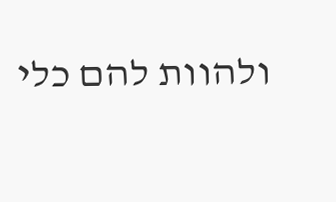ולהוות להם כלי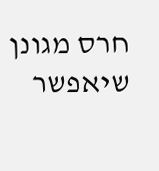חרס מגונן שיאפשר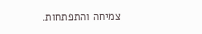צמיחה והתפתחות.